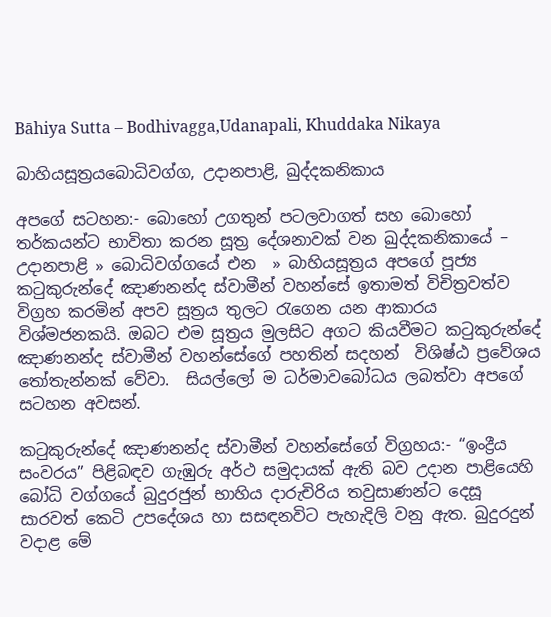Bāhiya Sutta – Bodhivagga,Udanapali, Khuddaka Nikaya

බාහියසූත්‍රයබොධිවග්ග, උදානපාළි, ඛුද්දකනිකාය

අපගේ සටහන:- බොහෝ උගතුන් පටලවාගත් සහ බොහෝ තර්කයන්ට භාවිතා කරන සූත්‍ර දේශනාවක් වන ඛුද්දකනිකායේ – උදානපාළි » බොධිවග්ගයේ එන  » බාහියසූත්‍රය අපගේ පූජ්‍ය කටුකුරුන්දේ ඤාණනන්ද ස්වාමීන් වහන්සේ ඉතාමත් විචිත්‍රවත්ව විග්‍රහ කරමින් අපව සූත්‍රය තුලට රැගෙන යන ආකාරය විශ්මජනකයි. ඔබට එම සූත්‍රය මුලසිට අගට කියවීමට කටුකුරුන්දේ ඤාණනන්ද ස්වාමීන් වහන්සේගේ පහතින් සදහන්  විශිෂ්ඨ ප්‍රවේශය තෝතැන්නක් වේවා.  සියල්ලෝ ම ධර්මාවබෝධය ලබත්වා අපගේ සටහන අවසන්.

කටුකුරුන්දේ ඤාණනන්ද ස්වාමීන් වහන්සේගේ විග්‍රහය:- “ඉංද්‍රීය සංවරය” පිළිබඳව ගැඹුරු අර්ථ සමුදායක් ඇති බව උදාන පාළියෙහි බෝධි වග්ගයේ බුදුරජුන් භාහිය දාරුචිරිය තවුසාණන්ට දෙසූ සාරවත් කෙටි උපදේශය හා සසඳනවිට පැහැදිලි වනු ඇත. බුදුරදුන් වදාළ මේ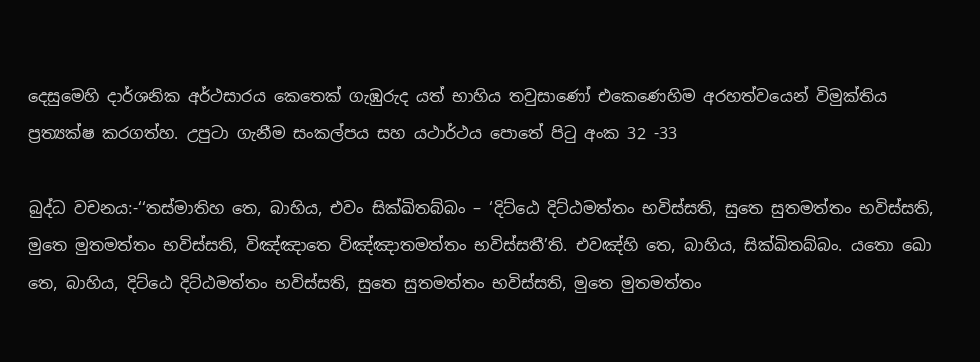දෙසුමෙහි දාර්ශනික අර්ථසාරය කෙතෙක් ගැඹුරුද යත් භාහිය තවුසාණෝ එකෙණෙහිම අරහත්වයෙන් විමුක්තිය ප්‍රත්‍යක්ෂ කරගත්හ. උපුටා ගැනීම සංකල්පය සහ යථාර්ථය පොතේ පිටු අංක 32 -33

බුද්ධ වචනය:-‘‘තස්මාතිහ තෙ, බාහිය, එවං සික්ඛිතබ්බං – ‘දිට්ඨෙ දිට්ඨමත්තං භවිස්සති, සුතෙ සුතමත්තං භවිස්සති, මුතෙ මුතමත්තං භවිස්සති, විඤ්ඤාතෙ විඤ්ඤාතමත්තං භවිස්සතී’ති. එවඤ්හි තෙ, බාහිය, සික්ඛිතබ්බං. යතො ඛො තෙ, බාහිය, දිට්ඨෙ දිට්ඨමත්තං භවිස්සති, සුතෙ සුතමත්තං භවිස්සති, මුතෙ මුතමත්තං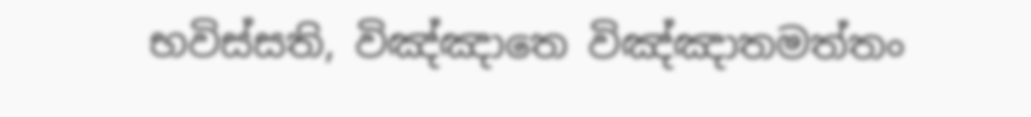භවිස්සති, විඤ්ඤාතෙ විඤ්ඤාතමත්තං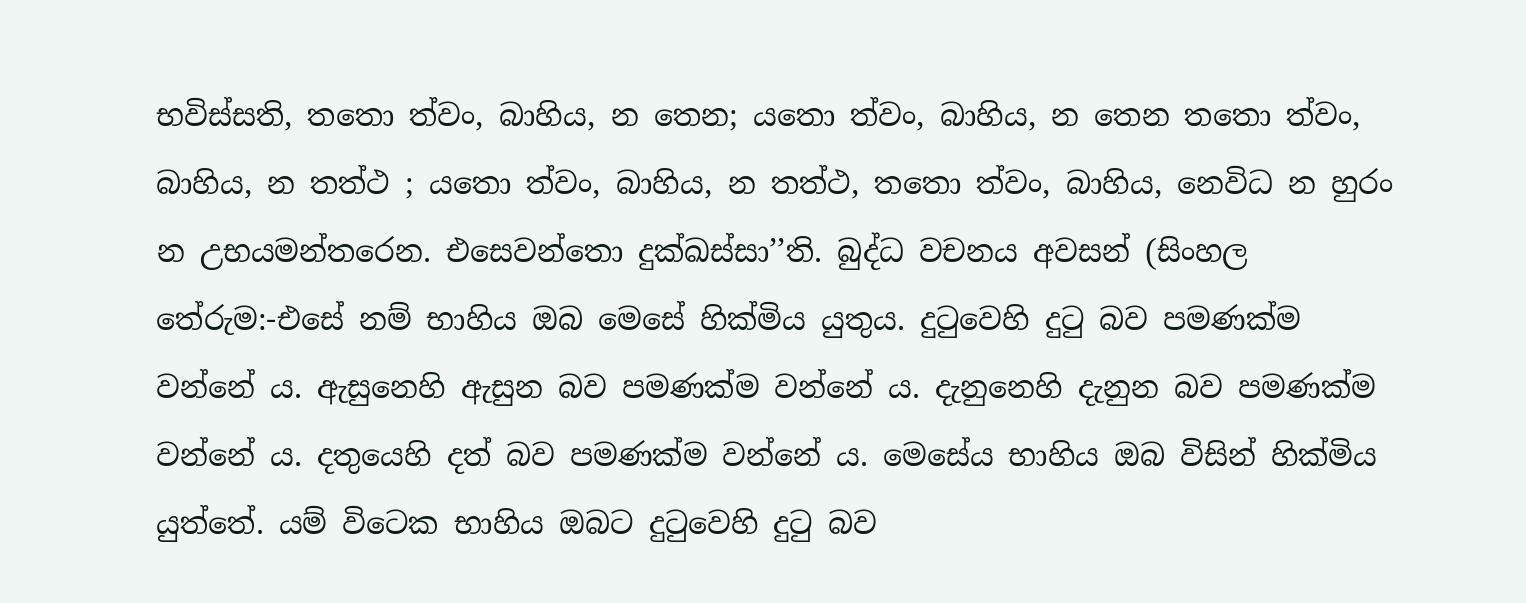භවිස්සති, තතො ත්වං, බාහිය, න තෙන; යතො ත්වං, බාහිය, න තෙන තතො ත්වං, බාහිය, න තත්ථ ; යතො ත්වං, බාහිය, න තත්ථ, තතො ත්වං, බාහිය, නෙවිධ න හුරං න උභයමන්තරෙන. එසෙවන්තො දුක්ඛස්සා’’ති. බුද්ධ වචනය අවසන් (සිංහල තේරුම:-එසේ නම් භාහිය ඔබ මෙසේ හික්මිය යුතුය. දුටුවෙහි දුටු බව පමණක්ම වන්නේ ය. ඇසුනෙහි ඇසුන බව පමණක්ම වන්නේ ය. දැනුනෙහි දැනුන බව පමණක්ම වන්නේ ය. දතුයෙහි දත් බව පමණක්ම වන්නේ ය. මෙසේය භාහිය ඔබ විසින් හික්මිය යුත්තේ. යම් විටෙක භාහිය ඔබට දුටුවෙහි දුටු බව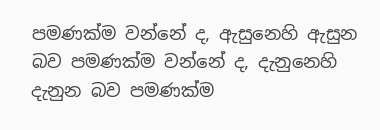පමණක්ම වන්නේ ද, ඇසුනෙහි ඇසුන බව පමණක්ම වන්නේ ද, දැනුනෙහි දැනුන බව පමණක්ම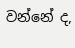වන්නේ ද,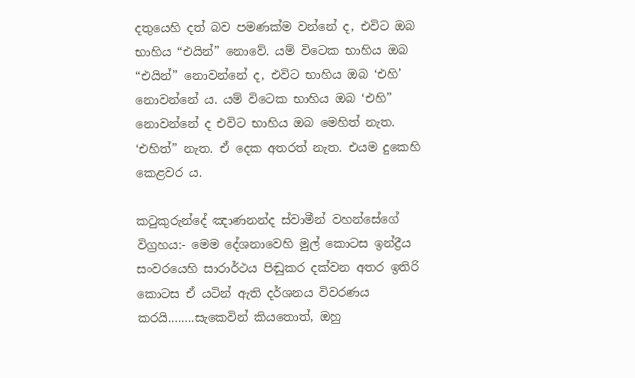දතුයෙහි දත් බව පමණක්ම වන්නේ ද, එවිට ඔබ භාහිය “එයින්” නොවේ. යම් විටෙක භාහිය ඔබ “එයින්” නොවන්නේ ද, එවිට භාහිය ඔබ ‘එහි’ නොවන්නේ ය. යම් විටෙක භාහිය ඔබ ‘එහි” නොවන්නේ ද එවිට භාහිය ඔබ මෙහිත් නැත. ‘එහිත්” නැත. ඒ දෙක අතරත් නැත. එයම දුකෙහි කෙළවර ය.

කටුකුරුන්දේ ඤාණනන්ද ස්වාමීන් වහන්සේගේ විග්‍රහය:- මෙම දේශනාවෙහි මුල් කොටස ඉන්ද්‍රීය සංවරයෙහි සාරාර්ථය පිඬුකර දක්වන අතර ඉතිරි කොටස ඒ යටින් ඇති දර්ශනය විවරණය කරයි.…….සැකෙවින් කියතොත්, ඔහු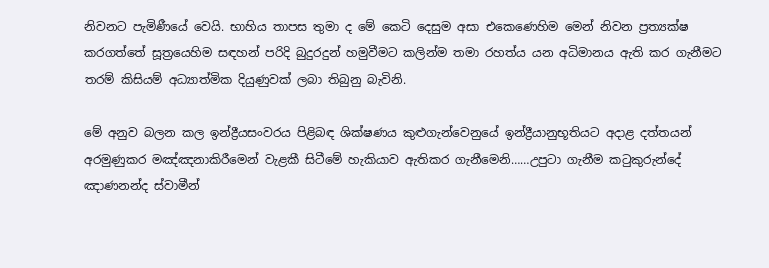නිවනට පැමිණීයේ වෙයි. භාහිය තාපස තුමා ද මේ කෙටි දෙසුම අසා එකෙණෙහිම මෙන් නිවන ප්‍රත්‍යක්ෂ කරගත්තේ සූත්‍රයෙහිම සඳහන් පරිදි බුදුරදුන් හමුවීමට කලින්ම තමා රහත්ය යන අධිමානය ඇති කර ගැනීමට තරම් කිසියම් අධ්‍යාත්මික දියුණුවක් ලබා තිබුනු බැවිනි.

මේ අනුව බලන කල ඉන්ද්‍රීයසංවරය පිළිබඳ ශික්ෂණය කුළුගැන්වෙනුයේ ඉන්ද්‍රීයානුභූතියට අදාළ දත්තයන් අරමුණුකර මඤ්ඤනාකිරීමෙන් වැළකී සිටීමේ හැකියාව ඇතිකර ගැනීමෙනි……උපුටා ගැනීම කටුකුරුන්දේ ඤාණනන්ද ස්වාමීන්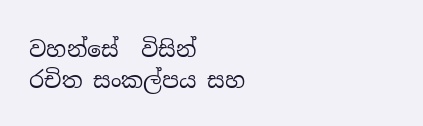වහන්සේ  විසින් රචිත සංකල්පය සහ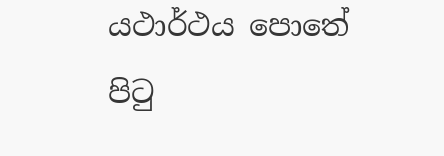යථාර්ථය පොතේ පිටු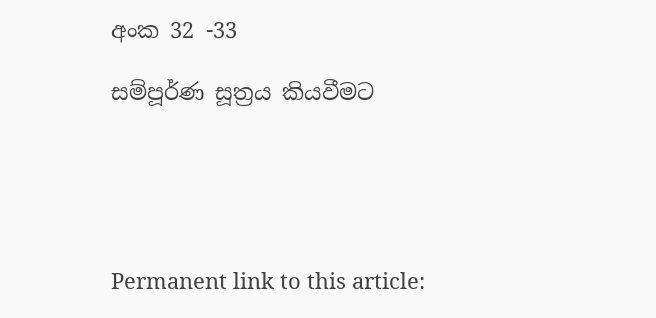අංක 32 -33

සම්පූර්ණ සූත්‍රය කියවීමට





Permanent link to this article: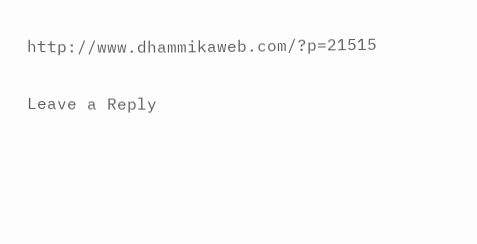http://www.dhammikaweb.com/?p=21515

Leave a Reply